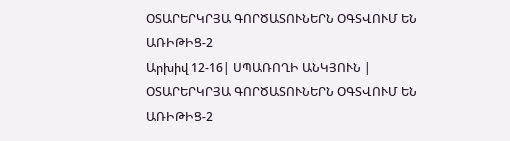ՕՏԱՐԵՐԿՐՅԱ ԳՈՐԾԱՏՈՒՆԵՐՆ ՕԳՏՎՈՒՄ ԵՆ ԱՌԻԹԻՑ-2
Արխիվ 12-16| ՍՊԱՌՈՂԻ ԱՆԿՅՈՒՆ |
ՕՏԱՐԵՐԿՐՅԱ ԳՈՐԾԱՏՈՒՆԵՐՆ ՕԳՏՎՈՒՄ ԵՆ ԱՌԻԹԻՑ-2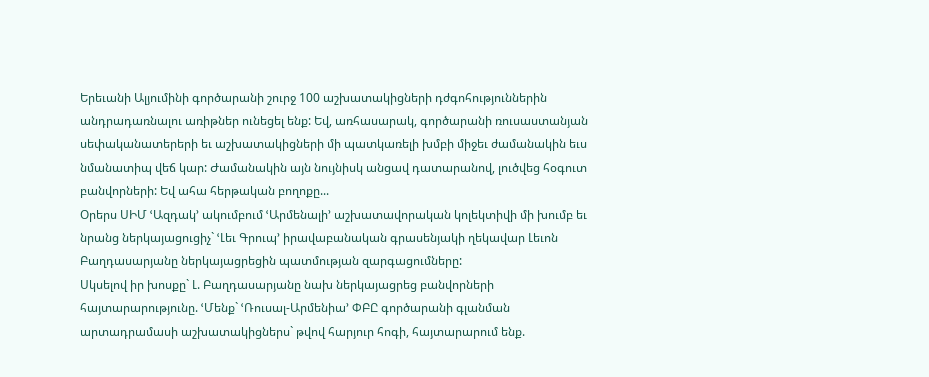Երեւանի Ալյումինի գործարանի շուրջ 100 աշխատակիցների դժգոհություններին անդրադառնալու առիթներ ունեցել ենք: Եվ, առհասարակ, գործարանի ռուսաստանյան սեփականատերերի եւ աշխատակիցների մի պատկառելի խմբի միջեւ ժամանակին եւս նմանատիպ վեճ կար: Ժամանակին այն նույնիսկ անցավ դատարանով, լուծվեց հօգուտ բանվորների: Եվ ահա հերթական բողոքը...
Օրերս ՍԻՄ ՙԱզդակ՚ ակումբում ՙԱրմենալի՚ աշխատավորական կոլեկտիվի մի խումբ եւ նրանց ներկայացուցիչ` ՙԼեւ Գրուպ՚ իրավաբանական գրասենյակի ղեկավար Լեւոն Բաղդասարյանը ներկայացրեցին պատմության զարգացումները:
Սկսելով իր խոսքը` Լ. Բաղդասարյանը նախ ներկայացրեց բանվորների հայտարարությունը. ՙՄենք` ՙՌուսալ-Արմենիա՚ ՓԲԸ գործարանի գլանման արտադրամասի աշխատակիցներս` թվով հարյուր հոգի, հայտարարում ենք.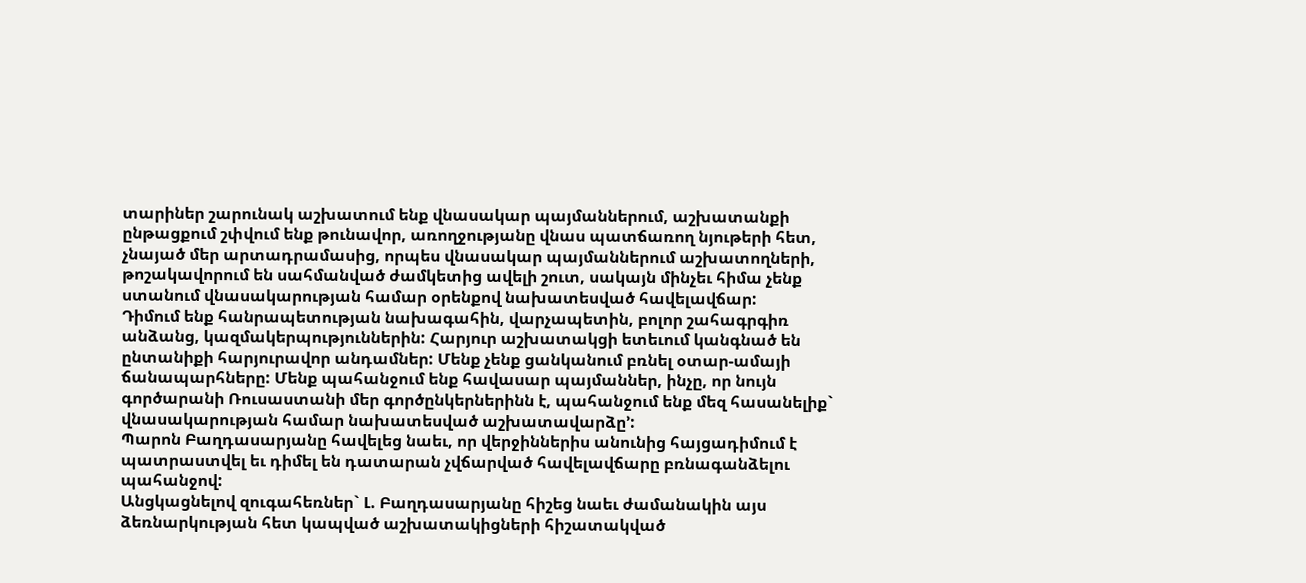տարիներ շարունակ աշխատում ենք վնասակար պայմաններում, աշխատանքի ընթացքում շփվում ենք թունավոր, առողջությանը վնաս պատճառող նյութերի հետ, չնայած մեր արտադրամասից, որպես վնասակար պայմաններում աշխատողների, թոշակավորում են սահմանված ժամկետից ավելի շուտ, սակայն մինչեւ հիմա չենք ստանում վնասակարության համար օրենքով նախատեսված հավելավճար:
Դիմում ենք հանրապետության նախագահին, վարչապետին, բոլոր շահագրգիռ անձանց, կազմակերպություններին: Հարյուր աշխատակցի ետեւում կանգնած են ընտանիքի հարյուրավոր անդամներ: Մենք չենք ցանկանում բռնել օտար-ամայի ճանապարհները: Մենք պահանջում ենք հավասար պայմաններ, ինչը, որ նույն գործարանի Ռուսաստանի մեր գործընկերներինն է, պահանջում ենք մեզ հասանելիք` վնասակարության համար նախատեսված աշխատավարձը՚:
Պարոն Բաղդասարյանը հավելեց նաեւ, որ վերջիններիս անունից հայցադիմում է պատրաստվել եւ դիմել են դատարան չվճարված հավելավճարը բռնագանձելու պահանջով:
Անցկացնելով զուգահեռներ` Լ. Բաղդասարյանը հիշեց նաեւ ժամանակին այս ձեռնարկության հետ կապված աշխատակիցների հիշատակված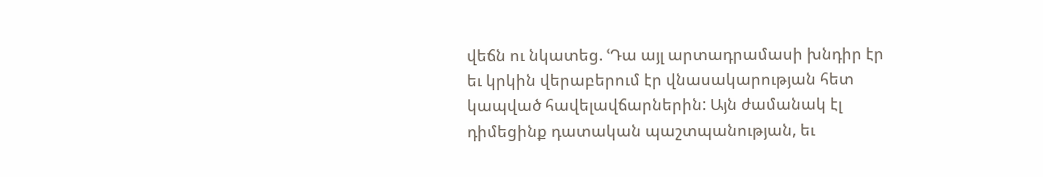վեճն ու նկատեց. ՙԴա այլ արտադրամասի խնդիր էր եւ կրկին վերաբերում էր վնասակարության հետ կապված հավելավճարներին: Այն ժամանակ էլ դիմեցինք դատական պաշտպանության, եւ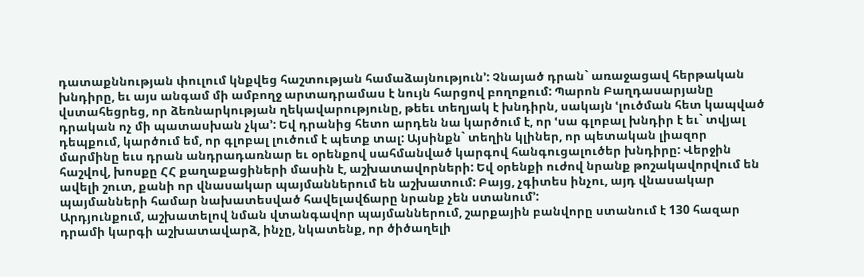դատաքննության փուլում կնքվեց հաշտության համաձայնություն՚: Չնայած դրան` առաջացավ հերթական խնդիրը, եւ այս անգամ մի ամբողջ արտադրամաս է նույն հարցով բողոքում: Պարոն Բաղդասարյանը վստահեցրեց, որ ձեռնարկության ղեկավարությունը, թեեւ տեղյակ է խնդիրն, սակայն ՙլուծման հետ կապված դրական ոչ մի պատասխան չկա՚: Եվ դրանից հետո արդեն նա կարծում է, որ ՙսա գլոբալ խնդիր է եւ` տվյալ դեպքում, կարծում եմ, որ գլոբալ լուծում է պետք տալ: Այսինքն` տեղին կլիներ, որ պետական լիազոր մարմինը եւս դրան անդրադառնար եւ օրենքով սահմանված կարգով հանգուցալուծեր խնդիրը: Վերջին հաշվով, խոսքը ՀՀ քաղաքացիների մասին է, աշխատավորների: Եվ օրենքի ուժով նրանք թոշակավորվում են ավելի շուտ, քանի որ վնասակար պայմաններում են աշխատում: Բայց, չգիտես ինչու, այդ վնասակար պայմանների համար նախատեսված հավելավճարը նրանք չեն ստանում՚:
Արդյունքում, աշխատելով նման վտանգավոր պայմաններում, շարքային բանվորը ստանում է 130 հազար դրամի կարգի աշխատավարձ, ինչը, նկատենք, որ ծիծաղելի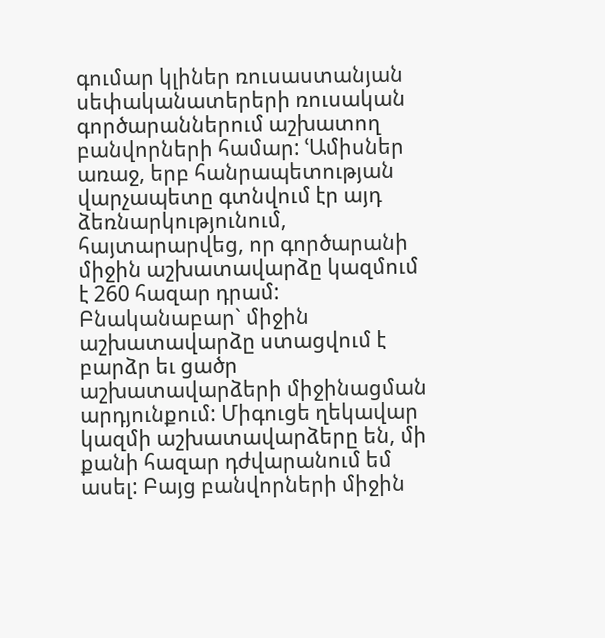գումար կլիներ ռուսաստանյան սեփականատերերի ռուսական գործարաններում աշխատող բանվորների համար: ՙԱմիսներ առաջ, երբ հանրապետության վարչապետը գտնվում էր այդ ձեռնարկությունում, հայտարարվեց, որ գործարանի միջին աշխատավարձը կազմում է 260 հազար դրամ: Բնականաբար` միջին աշխատավարձը ստացվում է բարձր եւ ցածր աշխատավարձերի միջինացման արդյունքում: Միգուցե ղեկավար կազմի աշխատավարձերը են, մի քանի հազար դժվարանում եմ ասել: Բայց բանվորների միջին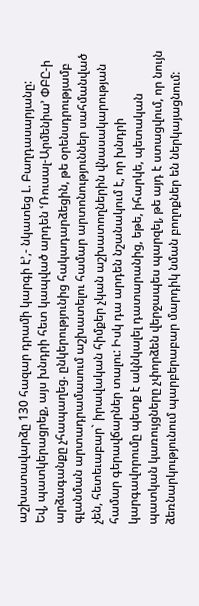աշխատավարձը 130 հազար դրամի կարգի է՚,- նկատեց Լ. Բաղդասարյանը:
Եվ, պատկերացրեք, այս խնդրի հետ կապված արդեն ՙՌուսալ-Արմենիա՚ ՓԲԸ-ի արձագանքը չհապաղեց. ընկերությունից հակադարձեցին, թե օրենսդրությամբ գլանման արտադրամասում աշխատելու համար արտոնություններ սահմանված չեն, հետեւաբար` իրավական հիմքեր չկան աշխատողներին վնասակարության համար գերավճարներ տալու: Իսկ դա արդեն նշանակում է, որ խնդրի կարգավորումը պետք է ակնկալել դատարանից, եթե, իհարկե, պետական պատկան կառույցները չփորձեն վերջապես պարզել, թե այդ է ստացվում, որ նույն ձեռնարկությունում պարբերաբար մարդիկ նման բողոքներ են ներկայացնում: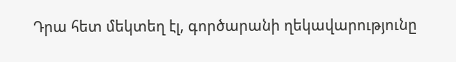Դրա հետ մեկտեղ էլ, գործարանի ղեկավարությունը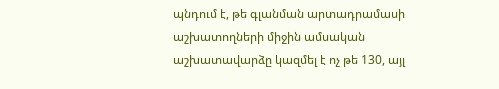պնդում է, թե գլանման արտադրամասի աշխատողների միջին ամսական աշխատավարձը կազմել է ոչ թե 130, այլ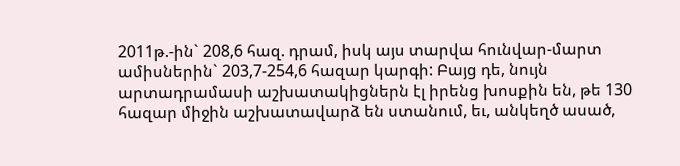2011թ.-ին` 208,6 հազ. դրամ, իսկ այս տարվա հունվար-մարտ ամիսներին` 203,7-254,6 հազար կարգի: Բայց դե, նույն արտադրամասի աշխատակիցներն էլ իրենց խոսքին են, թե 130 հազար միջին աշխատավարձ են ստանում, եւ, անկեղծ ասած,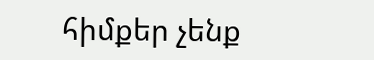հիմքեր չենք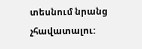տեսնում նրանց չհավատալու: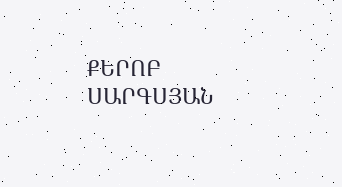ՔԵՐՈԲ ՍԱՐԳՍՅԱՆ